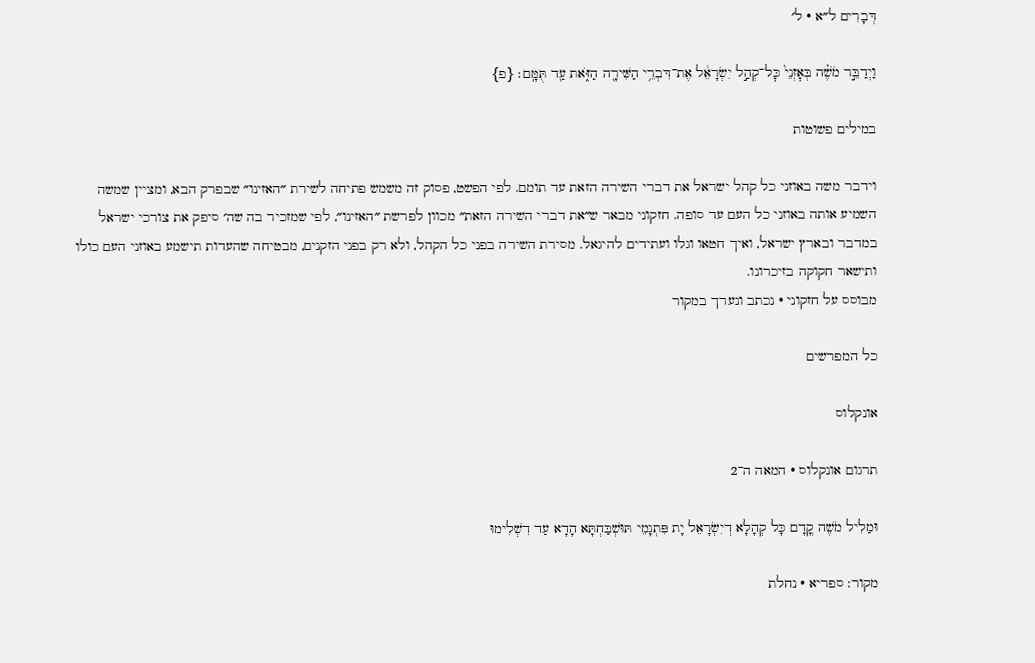דְּבָרִים ל״א · ל׳

וַיְדַבֵּ֣ר מֹשֶׁ֗ה בְּאׇזְנֵי֙ כׇּל־קְהַ֣ל יִשְׂרָאֵ֔ל אֶת־דִּבְרֵ֥י הַשִּׁירָ֖ה הַזֹּ֑את עַ֖ד תֻּמָּֽם׃ {פ}

במילים פשוטות

וידבר משה באוזני כל קהל ישראל את דברי השירה הזאת עד תומם. לפי הפשט, פסוק זה משמש פתיחה לשירת ״האזינו״ שבפרק הבא, ומציין שמשה השמיע אותה באוזני כל העם עד סופה. חזקוני מבאר ש״את דברי השירה הזאת״ מכוון לפרשת ״האזינו״, לפי שמזכיר בה שה׳ סיפק את צורכי ישראל במדבר ובארץ ישראל, ואיך חטאו וגלו ועתידים להיגאל. מסירת השירה בפני כל הקהל, ולא רק בפני הזקנים, מבטיחה שהעדות תישמע באוזני העם כולו ותישאר חקוקה בזיכרונו.
מבוסס על חזקוני · נכתב ונערך במקור

כל המפרשים

אונקלוס

תרגום אונקלוס · המאה ה־2

וּמַלִיל מֹשֶׁה קֳדָם כָּל קְהָלָא דְיִשְׂרָאֵל יָת פִּתְגָמֵי תּוּשְׁבַּחְתָּא הָדָא עַד דִשְׁלִימוּ

מקור: ספריא · נחלת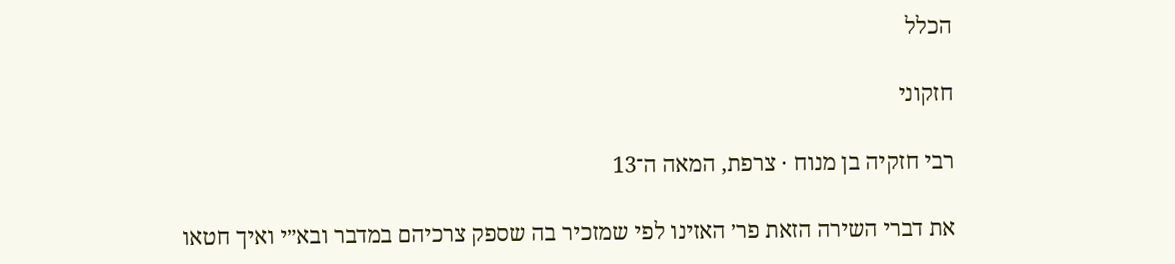הכלל

חזקוני

רבי חזקיה בן מנוח · צרפת, המאה ה־13

את דברי השירה הזאת פר׳ האזינו לפי שמזכיר בה שספק צרכיהם במדבר ובא״י ואיך חטאו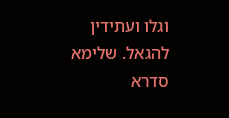וגלו ועתידין להגאל. שלימא סדרא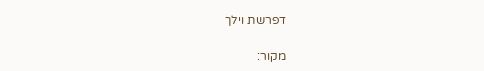דפרשת וילך

מקור: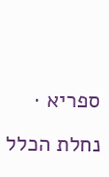ספריא · נחלת הכלל